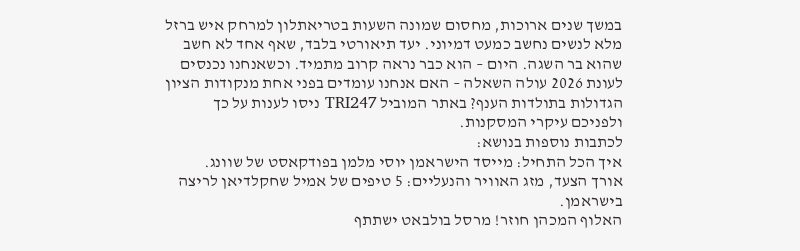במשך שנים ארוכות, מחסום שמונה השעות בטריאתלון למרחק איש ברזל מלא לנשים נחשב כמעט דמיוני. יעד תיאורטי בלבד, שאף אחד לא חשב שהוא בר השגה. היום – הוא כבר נראה קרוב מתמיד. וכשאנחנו נכנסים לעונת 2026 עולה השאלה – האם אנחנו עומדים בפני אחת מנקודות הציון הגדולות בתולדות הענף? באתר המוביל TRI247 ניסו לענות על כך ולפניכם עיקרי המסקנות.
לכתבות נוספות בנושא:
איך הכל התחיל: מייסד הישראמן יוסי מלמן בפודקאסט של שוונג.
אורך הצעד, מזג האוויר והנעליים: 5 טיפים של אמיל שחקלדיאן לריצה בישראמן.
האלוף המכהן חוזר! מרסל בולבאט ישתתף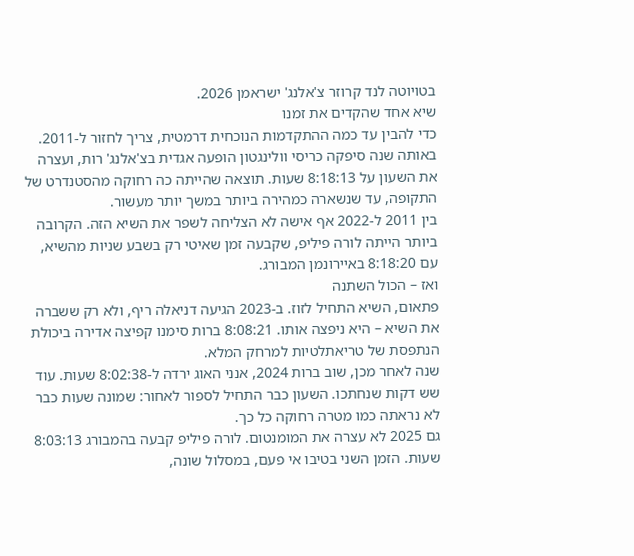בטויוטה לנד קרוזר צ'אלנג' ישראמן 2026.
שיא אחד שהקדים את זמנו
כדי להבין עד כמה ההתקדמות הנוכחית דרמטית, צריך לחזור ל-2011. באותה שנה סיפקה כריסי וולינגטון הופעה אגדית בצ'אלנג' רות, ועצרה את השעון על 8:18:13 שעות. תוצאה שהייתה כה רחוקה מהסטנדרט של התקופה, עד שנשארה כמהירה ביותר במשך יותר מעשור.
בין 2011 ל-2022 אף אישה לא הצליחה לשפר את השיא הזה. הקרובה ביותר הייתה לורה פיליפ, שקבעה זמן שאיטי רק בשבע שניות מהשיא, עם 8:18:20 באיירונמן המבורג.
ואז – הכול השתנה
פתאום, השיא התחיל לזוז. ב-2023 הגיעה דניאלה ריף, ולא רק ששברה את השיא – היא ניפצה אותו. 8:08:21 ברות סימנו קפיצה אדירה ביכולת הנתפסת של טריאתלטיות למרחק המלא.
שנה לאחר מכן, שוב ברות 2024, אנני האוג ירדה ל-8:02:38 שעות. עוד שש דקות שנחתכו. השעון כבר התחיל לספור לאחור: שמונה שעות כבר לא נראתה כמו מטרה רחוקה כל כך.
גם 2025 לא עצרה את המומנטום. לורה פיליפ קבעה בהמבורג 8:03:13 שעות. הזמן השני בטיבו אי פעם, במסלול שונה,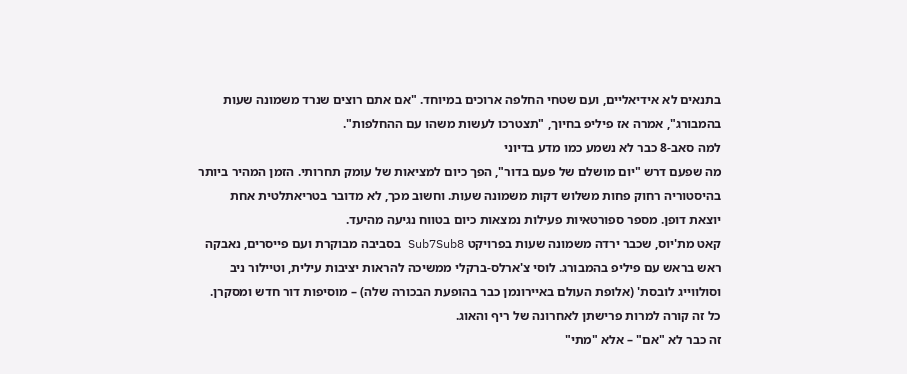בתנאים לא אידיאליים, ועם שטחי החלפה ארוכים במיוחד. "אם אתם רוצים שנרד משמונה שעות בהמבורג", אמרה אז פיליפ בחיוך, "תצטרכו לעשות משהו עם ההחלפות".
למה סאב-8 כבר לא נשמע כמו מדע בדיוני
מה שפעם דרש "יום מושלם של פעם בדור", הפך כיום למציאות של עומק תחרותי. הזמן המהיר ביותר בהיסטוריה רחוק פחות משלוש דקות משמונה שעות. וחשוב מכך, לא מדובר בטריאתלטית אחת יוצאת דופן. מספר ספורטאיות פעילות נמצאות כיום בטווח נגיעה מהיעד.
קאט מת'יוס, שכבר ירדה משמונה שעות בפרויקט Sub7Sub8 בסביבה מבוקרת ועם פייסרים, נאבקה ראש בראש עם פיליפ בהמבורג. לוסי צ'ארלס-ברקלי ממשיכה להראות יציבות עילית, וטיילור ניב וסולווייג לובסת' (אלופת העולם באיירונמן כבר בהופעת הבכורה שלה) – מוסיפות דור חדש ומסקרן. כל זה קורה למרות פרישתן לאחרונה של ריף והאוג.
זה כבר לא "אם" – אלא "מתי"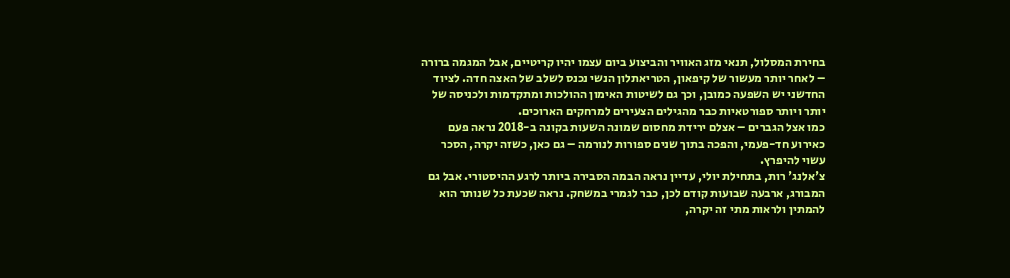בחירת המסלול, תנאי מזג האוויר והביצוע ביום עצמו יהיו קריטיים, אבל המגמה ברורה – לאחר יותר מעשור של קיפאון, הטריאתלון הנשי נכנס לשלב של האצה חדה. לציוד החדשני יש השפעה כמובן, וכך גם לשיטות האימון ההולכות ומתקדמות ולכניסה של יותר ויותר ספורטאיות כבר מהגילים הצעירים למרחקים הארוכים.
כמו אצל הגברים – אצלם ירידת מחסום שמונה השעות בקונה ב-2018 נראה פעם כאירוע חד-פעמי, והפכה בתוך שנים ספורות לנורמה – גם כאן, כשזה יקרה, הסכר עשוי להיפרץ.
צ'אלנג' רות, בתחילת יולי, עדיין נראה הבמה הסבירה ביותר לרגע ההיסטורי. אבל גם המבורג, ארבעה שבועות קודם לכן, כבר לגמרי במשחק. נראה שכעת כל שנותר הוא להמתין ולראות מתי זה יקרה,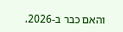והאם כבר ב-2026.